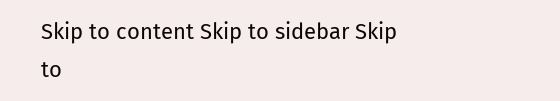Skip to content Skip to sidebar Skip to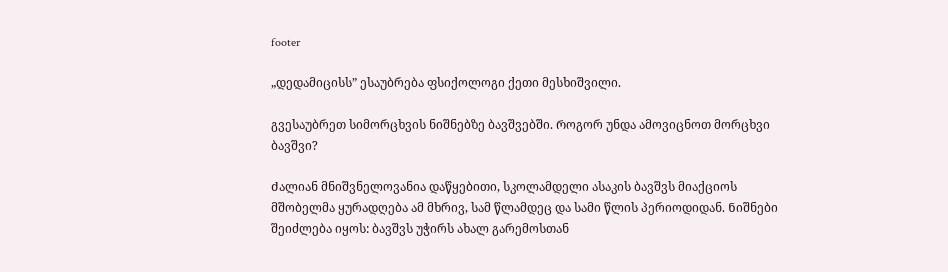footer

„დედამიცისს” ესაუბრება ფსიქოლოგი ქეთი მესხიშვილი.

გვესაუბრეთ სიმორცხვის ნიშნებზე ბავშვებში. Როგორ უნდა ამოვიცნოთ მორცხვი ბავშვი?

Ძალიან მნიშვნელოვანია დაწყებითი, სკოლამდელი ასაკის ბავშვს მიაქციოს მშობელმა ყურადღება ამ მხრივ, სამ წლამდეც და სამი წლის პერიოდიდან. Ნიშნები შეიძლება იყოს: ბავშვს უჭირს ახალ გარემოსთან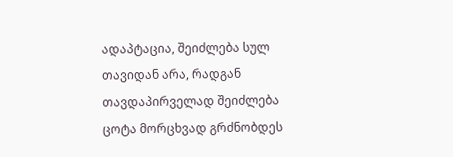ადაპტაცია, შეიძლება სულ თავიდან არა, რადგან თავდაპირველად შეიძლება ცოტა მორცხვად გრძნობდეს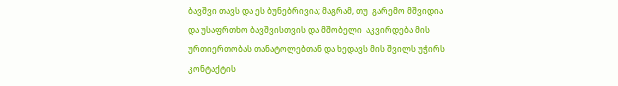ბავშვი თავს და ეს ბუნებრივია; მაგრამ, თუ  გარემო მშვიდია და უსაფრთხო ბავშვისთვის და მშობელი  აკვირდება მის ურთიერთობას თანატოლებთან და ხედავს მის შვილს უჭირს კონტაქტის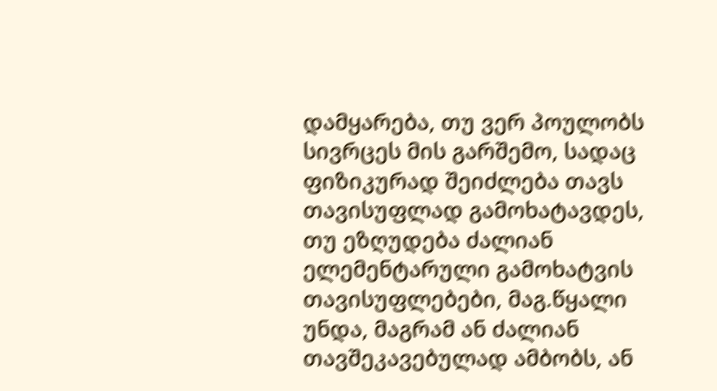დამყარება, თუ ვერ პოულობს სივრცეს მის გარშემო, სადაც ფიზიკურად შეიძლება თავს თავისუფლად გამოხატავდეს, თუ ეზღუდება ძალიან ელემენტარული გამოხატვის თავისუფლებები, მაგ.წყალი უნდა, მაგრამ ან ძალიან თავშეკავებულად ამბობს, ან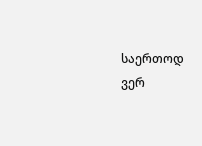საერთოდ ვერ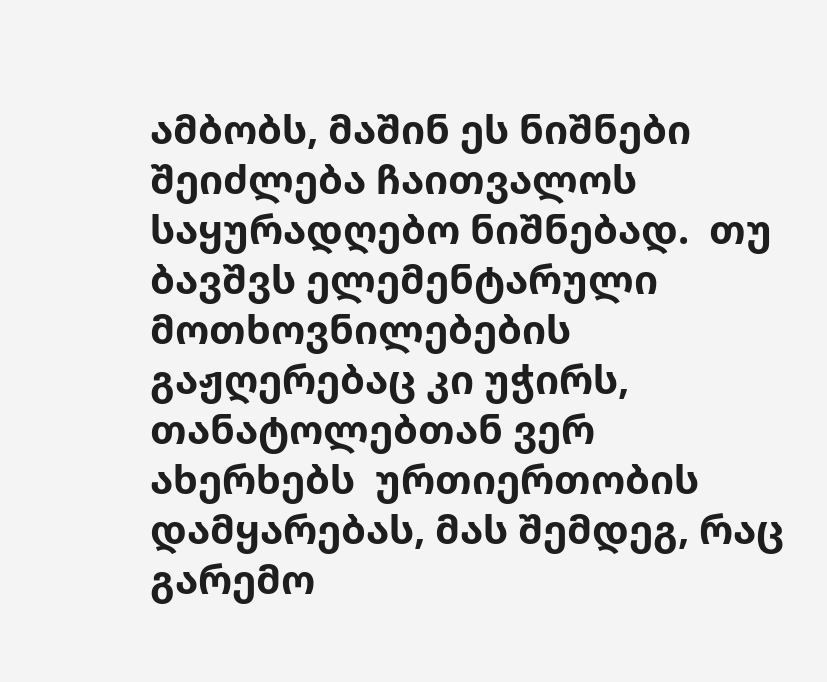ამბობს, მაშინ ეს ნიშნები შეიძლება ჩაითვალოს საყურადღებო ნიშნებად.  თუ ბავშვს ელემენტარული მოთხოვნილებების გაჟღერებაც კი უჭირს, თანატოლებთან ვერ ახერხებს  ურთიერთობის დამყარებას, მას შემდეგ, რაც გარემო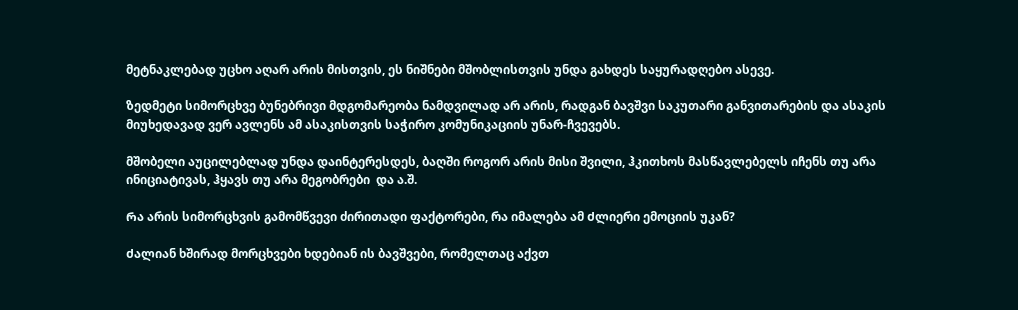მეტნაკლებად უცხო აღარ არის მისთვის, ეს ნიშნები მშობლისთვის უნდა გახდეს საყურადღებო ასევე.

ზედმეტი სიმორცხვე ბუნებრივი მდგომარეობა ნამდვილად არ არის, რადგან ბავშვი საკუთარი განვითარების და ასაკის მიუხედავად ვერ ავლენს ამ ასაკისთვის საჭირო კომუნიკაციის უნარ-ჩვევებს.

მშობელი აუცილებლად უნდა დაინტერესდეს, ბაღში როგორ არის მისი შვილი, ჰკითხოს მასწავლებელს იჩენს თუ არა ინიციატივას, ჰყავს თუ არა მეგობრები  და ა.შ.

Რა არის სიმორცხვის გამომწვევი ძირითადი ფაქტორები, რა იმალება ამ Ძლიერი ემოციის უკან?

Ძალიან ხშირად მორცხვები ხდებიან ის ბავშვები, რომელთაც აქვთ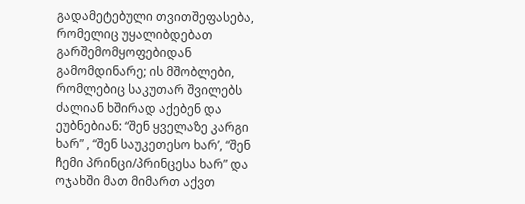გადამეტებული თვითშეფასება, რომელიც უყალიბდებათ გარშემომყოფებიდან გამომდინარე; ის მშობლები, რომლებიც საკუთარ შვილებს ძალიან ხშირად აქებენ და ეუბნებიან: “შენ ყველაზე კარგი ხარ” , “შენ საუკეთესო ხარ’, “შენ ჩემი პრინცი/პრინცესა ხარ” და ოჯახში მათ მიმართ აქვთ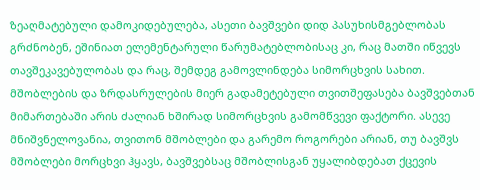ზეაღმატებული დამოკიდებულება, ასეთი ბავშვები დიდ პასუხისმგებლობას გრძნობენ, ეშინიათ ელემენტარული წარუმატებლობისაც კი, რაც მათში იწვევს თავშეკავებულობას და რაც, შემდეგ გამოვლინდება სიმორცხვის სახით. მშობლების და ზრდასრულების მიერ გადამეტებული თვითშეფასება ბავშვებთან მიმართებაში არის ძალიან ხშირად სიმორცხვის გამომწვევი ფაქტორი. ასევე მნიშვნელოვანია, თვითონ მშობლები და გარემო როგორები არიან, თუ ბავშვს მშობლები მორცხვი ჰყავს, ბავშვებსაც მშობლისგან უყალიბდებათ ქცევის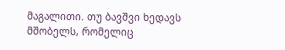მაგალითი. თუ ბავშვი ხედავს მშობელს, რომელიც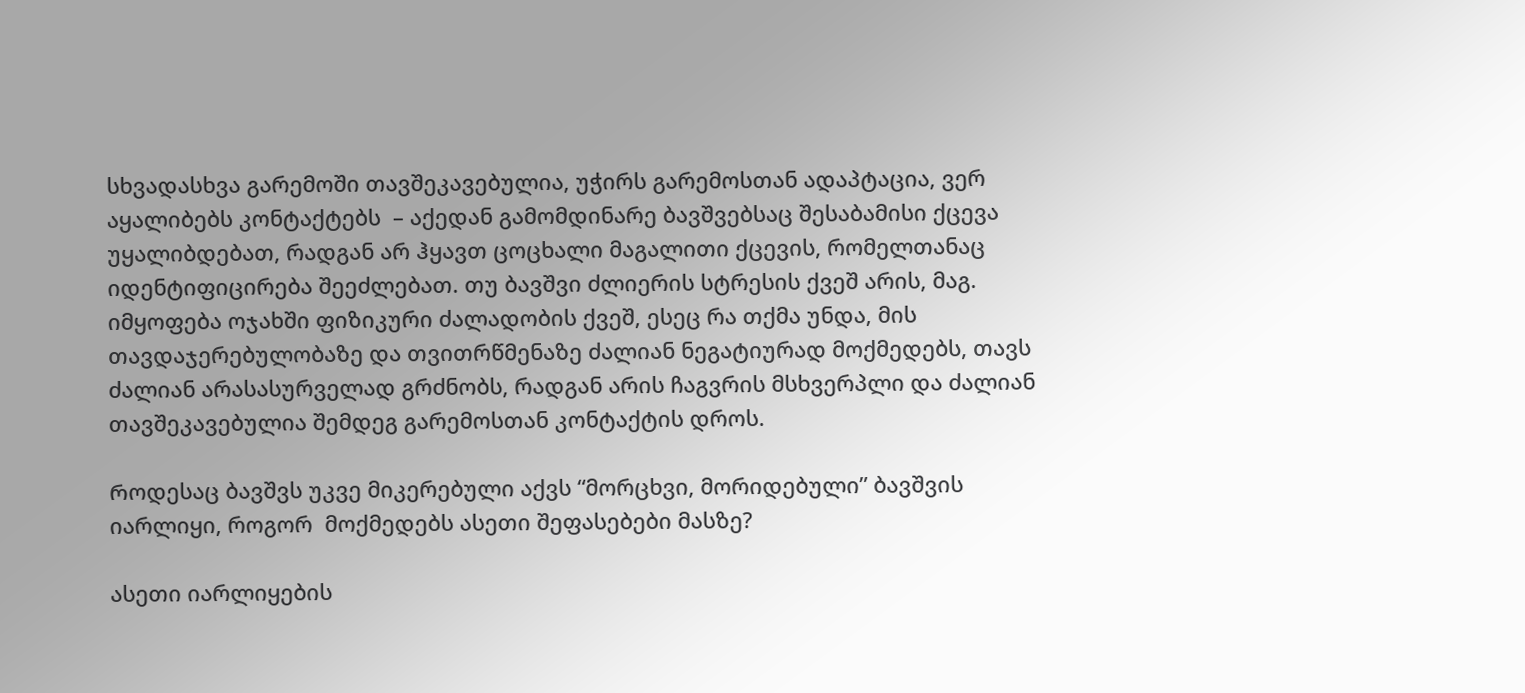სხვადასხვა გარემოში თავშეკავებულია, უჭირს გარემოსთან ადაპტაცია, ვერ აყალიბებს კონტაქტებს  – აქედან გამომდინარე ბავშვებსაც შესაბამისი ქცევა უყალიბდებათ, რადგან არ ჰყავთ ცოცხალი მაგალითი ქცევის, რომელთანაც იდენტიფიცირება შეეძლებათ. თუ ბავშვი ძლიერის სტრესის ქვეშ არის, მაგ. იმყოფება ოჯახში ფიზიკური ძალადობის ქვეშ, ესეც რა თქმა უნდა, მის თავდაჯერებულობაზე და თვითრწმენაზე ძალიან ნეგატიურად მოქმედებს, თავს ძალიან არასასურველად გრძნობს, რადგან არის ჩაგვრის მსხვერპლი და ძალიან თავშეკავებულია შემდეგ გარემოსთან კონტაქტის დროს.

Როდესაც ბავშვს უკვე მიკერებული აქვს “მორცხვი, მორიდებული” ბავშვის იარლიყი, როგორ  მოქმედებს ასეთი შეფასებები მასზე?

ასეთი იარლიყების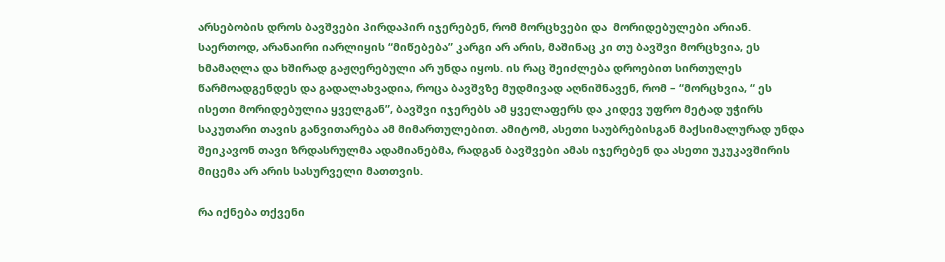არსებობის დროს ბავშვები პირდაპირ იჯერებენ, რომ მორცხვები და  მორიდებულები არიან. საერთოდ, არანაირი იარლიყის “მიწებება” კარგი არ არის, მაშინაც კი თუ ბავშვი მორცხვია, ეს ხმამაღლა და ხშირად გაჟღერებული არ უნდა იყოს. ის რაც შეიძლება დროებით სირთულეს წარმოადგენდეს და გადალახვადია, როცა ბავშვზე მუდმივად აღნიშნავენ, რომ – “მორცხვია, “ ეს ისეთი მორიდებულია ყველგან”, ბავშვი იჯერებს ამ ყველაფერს და კიდევ უფრო მეტად უჭირს საკუთარი თავის განვითარება ამ მიმართულებით. ამიტომ, ასეთი საუბრებისგან მაქსიმალურად უნდა შეიკავონ თავი ზრდასრულმა ადამიანებმა, რადგან ბავშვები ამას იჯერებენ და ასეთი უკუკავშირის მიცემა არ არის სასურველი მათთვის.

რა იქნება თქვენი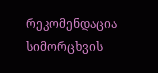რეკომენდაცია   სიმორცხვის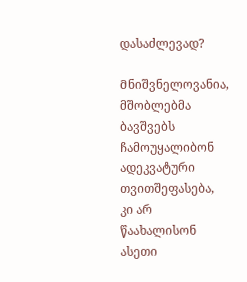დასაძლევად?

Მნიშვნელოვანია, მშობლებმა ბავშვებს ჩამოუყალიბონ ადეკვატური თვითშეფასება, კი არ წაახალისონ ასეთი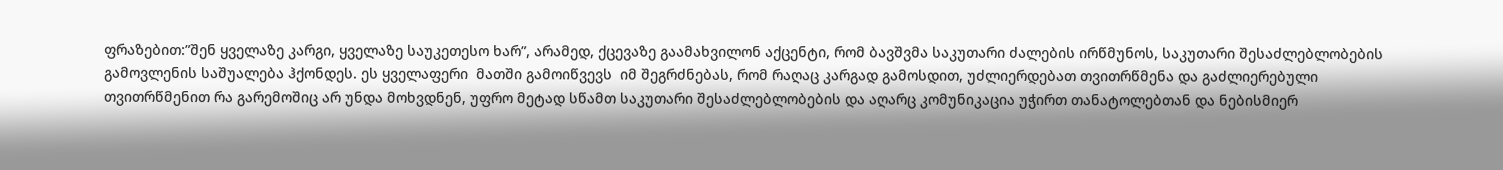ფრაზებით:”შენ ყველაზე კარგი, ყველაზე საუკეთესო ხარ”, არამედ, ქცევაზე გაამახვილონ აქცენტი, რომ ბავშვმა საკუთარი ძალების ირწმუნოს, საკუთარი შესაძლებლობების გამოვლენის საშუალება ჰქონდეს. ეს ყველაფერი  მათში გამოიწვევს  იმ შეგრძნებას, რომ რაღაც კარგად გამოსდით, უძლიერდებათ თვითრწმენა და გაძლიერებული თვითრწმენით რა გარემოშიც არ უნდა მოხვდნენ, უფრო მეტად სწამთ საკუთარი შესაძლებლობების და აღარც კომუნიკაცია უჭირთ თანატოლებთან და ნებისმიერ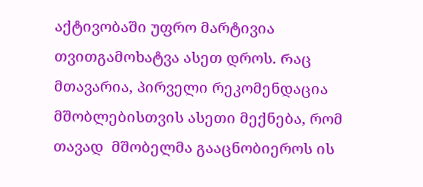აქტივობაში უფრო მარტივია თვითგამოხატვა ასეთ დროს. Რაც მთავარია, პირველი რეკომენდაცია მშობლებისთვის ასეთი მექნება, რომ თავად  მშობელმა გააცნობიეროს ის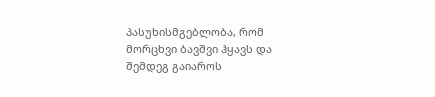პასუხისმგებლობა, რომ მორცხვი ბავშვი ჰყავს და შემდეგ გაიაროს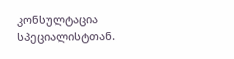კონსულტაცია სპეციალისტთან.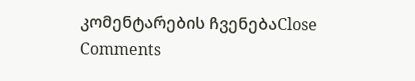კომენტარების ჩვენებაClose Comments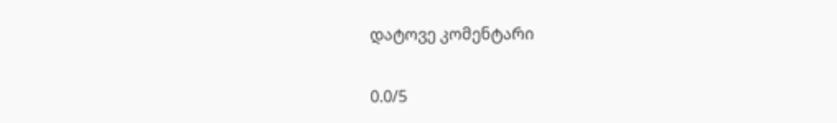დატოვე კომენტარი

0.0/5